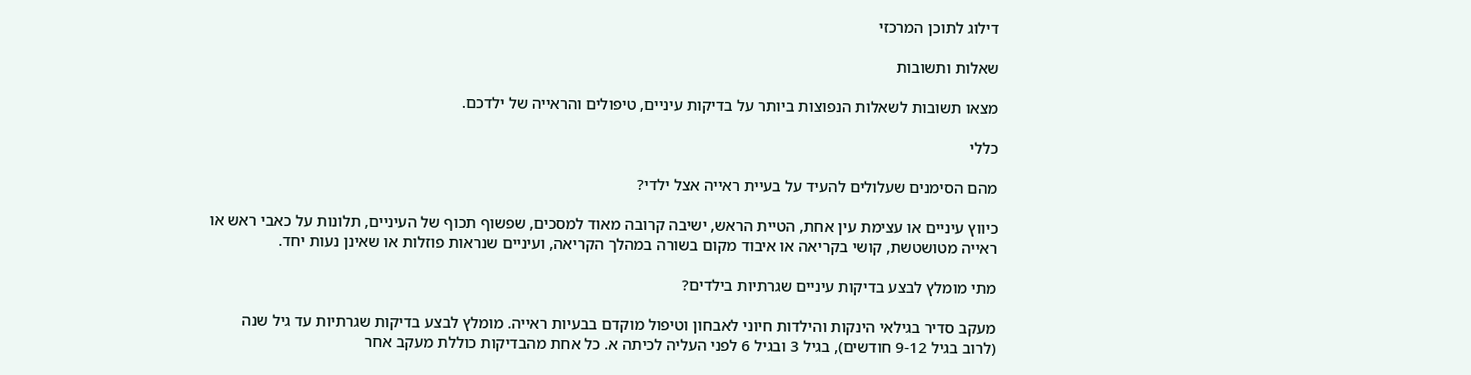דילוג לתוכן המרכזי

שאלות ותשובות

מצאו תשובות לשאלות הנפוצות ביותר על בדיקות עיניים, טיפולים והראייה של ילדכם.

כללי

מהם הסימנים שעלולים להעיד על בעיית ראייה אצל ילדי?

כיווץ עיניים או עצימת עין אחת, הטיית הראש, ישיבה קרובה מאוד למסכים, שפשוף תכוף של העיניים, תלונות על כאבי ראש או ראייה מטושטשת, קושי בקריאה או איבוד מקום בשורה במהלך הקריאה, ועיניים שנראות פוזלות או שאינן נעות יחד.

מתי מומלץ לבצע בדיקות עיניים שגרתיות בילדים?

מעקב סדיר בגילאי הינקות והילדות חיוני לאבחון וטיפול מוקדם בבעיות ראייה. מומלץ לבצע בדיקות שגרתיות עד גיל שנה (לרוב בגיל 9-12 חודשים), בגיל 3 ובגיל 6 לפני העליה לכיתה א. כל אחת מהבדיקות כוללת מעקב אחר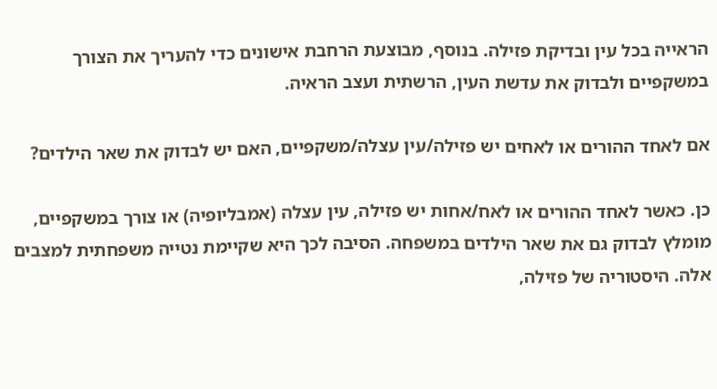הראייה בכל עין ובדיקת פזילה. בנוסף, מבוצעת הרחבת אישונים כדי להעריך את הצורך במשקפיים ולבדוק את עדשת העין, הרשתית ועצב הראיה.

אם לאחד ההורים או לאחים יש פזילה/עין עצלה/משקפיים, האם יש לבדוק את שאר הילדים?

כן. כאשר לאחד ההורים או לאח/אחות יש פזילה, עין עצלה (אמבליופיה) או צורך במשקפיים, מומלץ לבדוק גם את שאר הילדים במשפחה. הסיבה לכך היא שקיימת נטייה משפחתית למצבים אלה. היסטוריה של פזילה,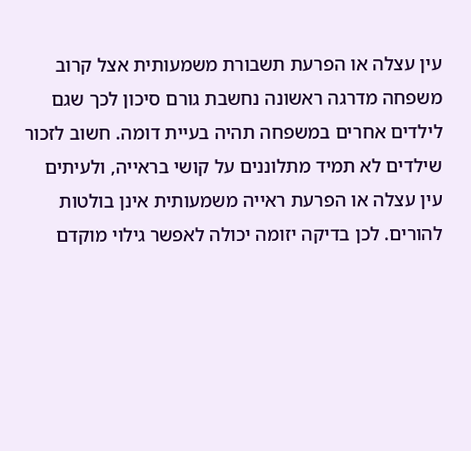עין עצלה או הפרעת תשבורת משמעותית אצל קרוב משפחה מדרגה ראשונה נחשבת גורם סיכון לכך שגם לילדים אחרים במשפחה תהיה בעיית דומה. חשוב לזכור שילדים לא תמיד מתלוננים על קושי בראייה, ולעיתים עין עצלה או הפרעת ראייה משמעותית אינן בולטות להורים. לכן בדיקה יזומה יכולה לאפשר גילוי מוקדם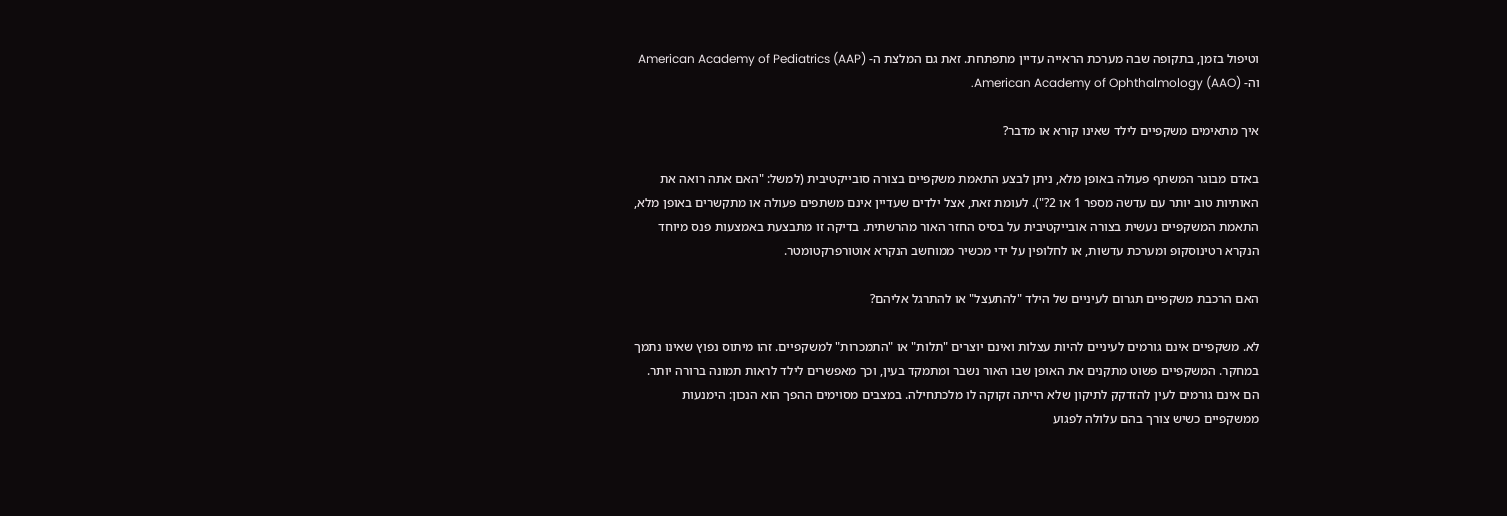וטיפול בזמן, בתקופה שבה מערכת הראייה עדיין מתפתחת. זאת גם המלצת ה- American Academy of Pediatrics (AAP) וה- American Academy of Ophthalmology (AAO).

איך מתאימים משקפיים לילד שאינו קורא או מדבר?

באדם מבוגר המשתף פעולה באופן מלא, ניתן לבצע התאמת משקפיים בצורה סובייקטיבית (למשל: "האם אתה רואה את האותיות טוב יותר עם עדשה מספר 1 או 2?"). לעומת זאת, אצל ילדים שעדיין אינם משתפים פעולה או מתקשרים באופן מלא, התאמת המשקפיים נעשית בצורה אובייקטיבית על בסיס החזר האור מהרשתית. בדיקה זו מתבצעת באמצעות פנס מיוחד הנקרא רטינוסקופ ומערכת עדשות, או לחלופין על ידי מכשיר ממוחשב הנקרא אוטורפרקטומטר.

האם הרכבת משקפיים תגרום לעיניים של הילד "להתעצל" או להתרגל אליהם?

לא. משקפיים אינם גורמים לעיניים להיות עצלות ואינם יוצרים "תלות" או "התמכרות" למשקפיים. זהו מיתוס נפוץ שאינו נתמך במחקר. המשקפיים פשוט מתקנים את האופן שבו האור נשבר ומתמקד בעין, וכך מאפשרים לילד לראות תמונה ברורה יותר. הם אינם גורמים לעין להזדקק לתיקון שלא הייתה זקוקה לו מלכתחילה. במצבים מסוימים ההפך הוא הנכון: הימנעות ממשקפיים כשיש צורך בהם עלולה לפגוע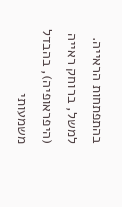בהתפתחות הראייה. למשל, ברוחק ראייה (היפראופיה), בהבדל משמעותי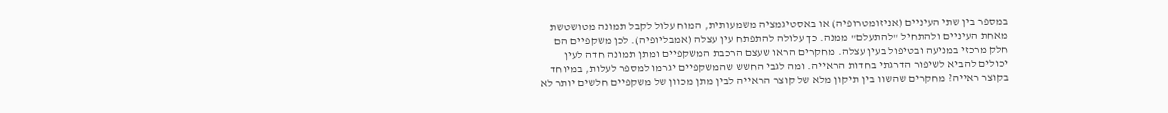במספר בין שתי העיניים (אניזומטרופיה) או באסטיגמציה משמעותית, המוח עלול לקבל תמונה מטושטשת מאחת העיניים ולהתחיל "להתעלם" ממנה. כך עלולה להתפתח עין עצלה (אמבליופיה). לכן משקפיים הם חלק מרכזי במניעה ובטיפול בעין עצלה. מחקרים הראו שעצם הרכבת המשקפיים ומתן תמונה חדה לעין יכולים להביא לשיפור הדרגתי בחדות הראייה. ומה לגבי החשש שהמשקפיים יגרמו למספר לעלות, במיוחד בקוצר ראייה? מחקרים שהשוו בין תיקון מלא של קוצר הראייה לבין מתן מכוון של משקפיים חלשים יותר לא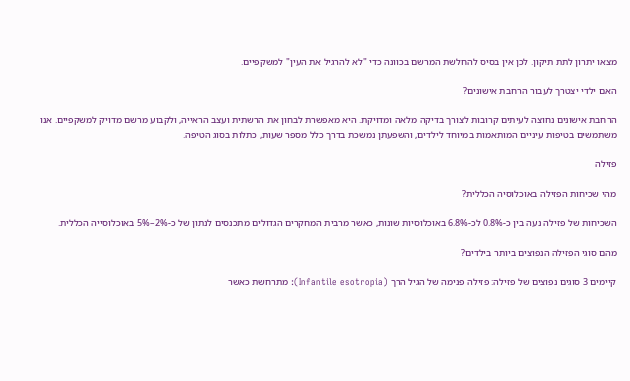מצאו יתרון לתת תיקון. לכן אין בסיס להחלשת המרשם בכוונה כדי "לא להרגיל את העין" למשקפיים.

האם ילדי יצטרך לעבור הרחבת אישונים?

הרחבת אישונים נחוצה לעיתים קרובות לצורך בדיקה מלאה ומדויקת. היא מאפשרת לבחון את הרשתית ועצב הראייה, ולקבוע מרשם מדויק למשקפיים. אנו משתמשים בטיפות עיניים המותאמות במיוחד לילדים, והשפעתן נמשכת בדרך כלל מספר שעות, כתלות בסוג הטיפה.

פזילה

מהי שכיחות הפזילה באוכלוסיה הכללית?

השכיחות של פזילה נעה בין כ-0.8% לכ-6.8% באוכלוסיות שונות, כאשר מרבית המחקרים הגדולים מתכנסים לנתון של כ-2%–5% באוכלוסייה הכללית.

מהם סוגי הפזילה הנפוצים ביותר בילדים?

קיימים 3 סוגים נפוצים של פזילה: פזילה פנימה של הגיל הרך (Infantile esotropia): מתרחשת כאשר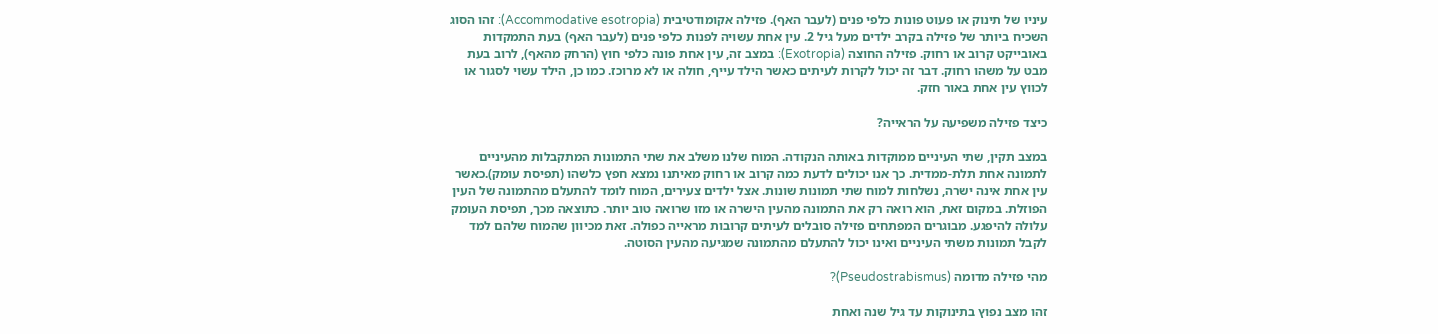עיניו של תינוק או פעוט פונות כלפי פנים (לעבר האף). פזילה אקומודטיבית (Accommodative esotropia): זהו הסוג השכיח ביותר של פזילה בקרב ילדים מעל גיל 2. עין אחת עשויה לפנות כלפי פנים (לעבר האף) בעת התמקדות באובייקט קרוב או רחוק. פזילה החוצה (Exotropia): במצב זה, עין אחת פונה כלפי חוץ (הרחק מהאף), לרוב בעת מבט על משהו רחוק. דבר זה יכול לקרות לעיתים כאשר הילד עייף, חולה או לא מרוכז. כמו כן, הילד עשוי לסגור או לכווץ עין אחת באור חזק.

כיצד פזילה משפיעה על הראייה?

במצב תקין, שתי העיניים ממוקדות באותה הנקודה. המוח שלנו משלב את שתי התמונות המתקבלות מהעיניים לתמונה אחת תלת-ממדית. כך אנו יכולים לדעת כמה קרוב או רחוק מאיתנו נמצא חפץ כלשהו (תפיסת עומק).כאשר עין אחת אינה ישרה, נשלחות למוח שתי תמונות שונות. אצל ילדים צעירים, המוח לומד להתעלם מהתמונה של העין הפוזלת. במקום זאת, הוא רואה רק את התמונה מהעין הישרה או מזו שרואה טוב יותר. כתוצאה מכך, תפיסת העומק עלולה להיפגע. מבוגרים המפתחים פזילה סובלים לעיתים קרובות מראייה כפולה. זאת מכיוון שהמוח שלהם למד לקבל תמונות משתי העיניים ואינו יכול להתעלם מהתמונה שמגיעה מהעין הסוטה.

מהי פזילה מדומה (Pseudostrabismus)?

זהו מצב נפוץ בתינוקות עד גיל שנה ואחת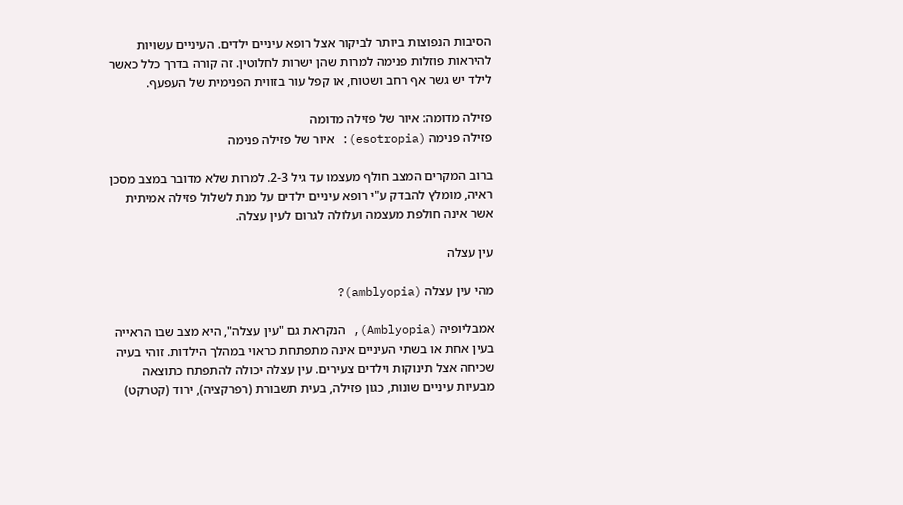הסיבות הנפוצות ביותר לביקור אצל רופא עיניים ילדים. העיניים עשויות להיראות פוזלות פנימה למרות שהן ישרות לחלוטין. זה קורה בדרך כלל כאשר לילד יש גשר אף רחב ושטוח, או קפל עור בזווית הפנימית של העפעף.

פזילה מדומה: איור של פזילה מדומה
פזילה פנימה (esotropia): איור של פזילה פנימה

ברוב המקרים המצב חולף מעצמו עד גיל 2-3. למרות שלא מדובר במצב מסכן ראיה, מומלץ להבדק ע"י רופא עיניים ילדים על מנת לשלול פזילה אמיתית אשר אינה חולפת מעצמה ועלולה לגרום לעין עצלה.

עין עצלה

מהי עין עצלה (amblyopia)?

אמבליופיה (Amblyopia), הנקראת גם "עין עצלה", היא מצב שבו הראייה בעין אחת או בשתי העיניים אינה מתפתחת כראוי במהלך הילדות. זוהי בעיה שכיחה אצל תינוקות וילדים צעירים. עין עצלה יכולה להתפתח כתוצאה מבעיות עיניים שונות, כגון פזילה, בעית תשבורת (רפרקציה), ירוד (קטרקט)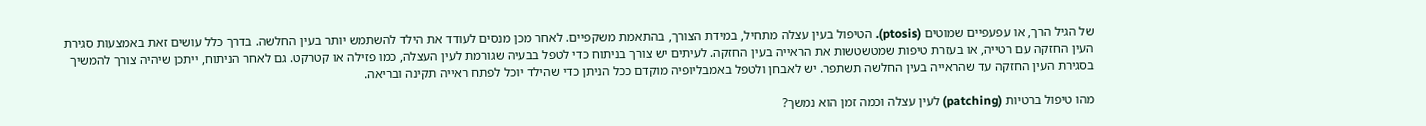של הגיל הרך, או עפעפיים שמוטים (ptosis). הטיפול בעין עצלה מתחיל, במידת הצורך, בהתאמת משקפיים. לאחר מכן מנסים לעודד את הילד להשתמש יותר בעין החלשה. בדרך כלל עושים זאת באמצעות סגירת העין החזקה עם רטייה, או בעזרת טיפות שמטשטשות את הראייה בעין החזקה. לעיתים יש צורך בניתוח כדי לטפל בבעיה שגורמת לעין העצלה, כמו פזילה או קטרקט. גם לאחר הניתוח, ייתכן שיהיה צורך להמשיך בסגירת העין החזקה עד שהראייה בעין החלשה תשתפר. יש לאבחן ולטפל באמבליופיה מוקדם ככל הניתן כדי שהילד יוכל לפתח ראייה תקינה ובריאה.

מהו טיפול ברטיות (patching) לעין עצלה וכמה זמן הוא נמשך?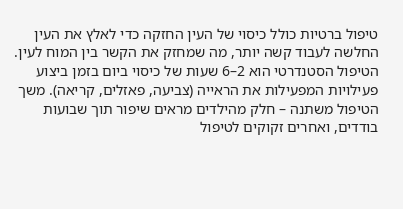טיפול ברטיות כולל כיסוי של העין החזקה כדי לאלץ את העין החלשה לעבוד קשה יותר, מה שמחזק את הקשר בין המוח לעין. הטיפול הסטנדרטי הוא 2–6 שעות של כיסוי ביום בזמן ביצוע פעילויות המפעילות את הראייה (צביעה, פאזלים, קריאה). משך הטיפול משתנה – חלק מהילדים מראים שיפור תוך שבועות בודדים, ואחרים זקוקים לטיפול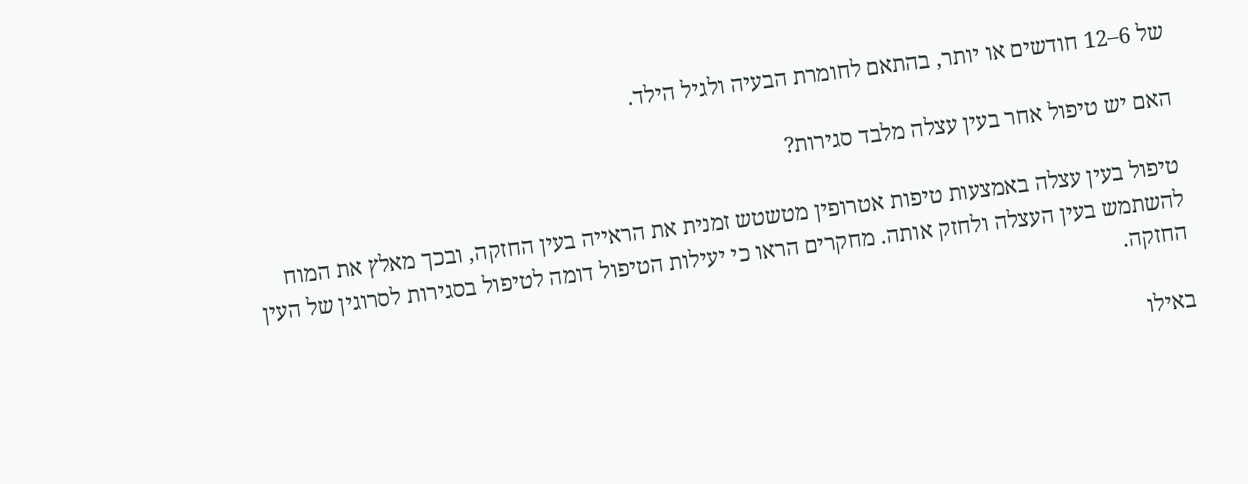של 6–12 חודשים או יותר, בהתאם לחומרת הבעיה ולגיל הילד.

האם יש טיפול אחר בעין עצלה מלבד סגירות?

טיפול בעין עצלה באמצעות טיפות אטרופין מטשטש זמנית את הראייה בעין החזקה, ובכך מאלץ את המוח להשתמש בעין העצלה ולחזק אותה. מחקרים הראו כי יעילות הטיפול דומה לטיפול בסגירות לסרוגין של העין החזקה.

באילו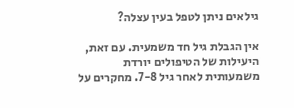גילאים ניתן לטפל בעין עצלה?

אין הגבלת גיל חד משמעית. עם זאת, היעילות של הטיפולים יורדת משמעותית לאחר גיל 7-8. מחקרים על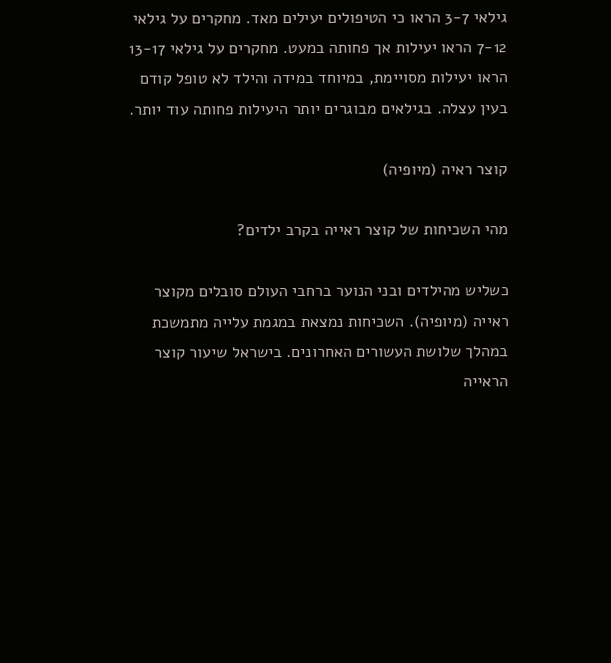גילאי 3-7 הראו כי הטיפולים יעילים מאד. מחקרים על גילאי 7-12 הראו יעילות אך פחותה במעט. מחקרים על גילאי 13-17 הראו יעילות מסויימת, במיוחד במידה והילד לא טופל קודם בעין עצלה. בגילאים מבוגרים יותר היעילות פחותה עוד יותר.

קוצר ראיה (מיופיה)

מהי השכיחות של קוצר ראייה בקרב ילדים?

כשליש מהילדים ובני הנוער ברחבי העולם סובלים מקוצר ראייה (מיופיה). השכיחות נמצאת במגמת עלייה מתמשכת במהלך שלושת העשורים האחרונים. בישראל שיעור קוצר הראייה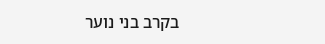בקרב בני נוער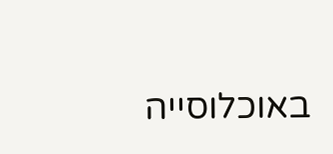באוכלוסייה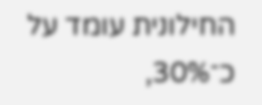החילונית עומד על כ־30%,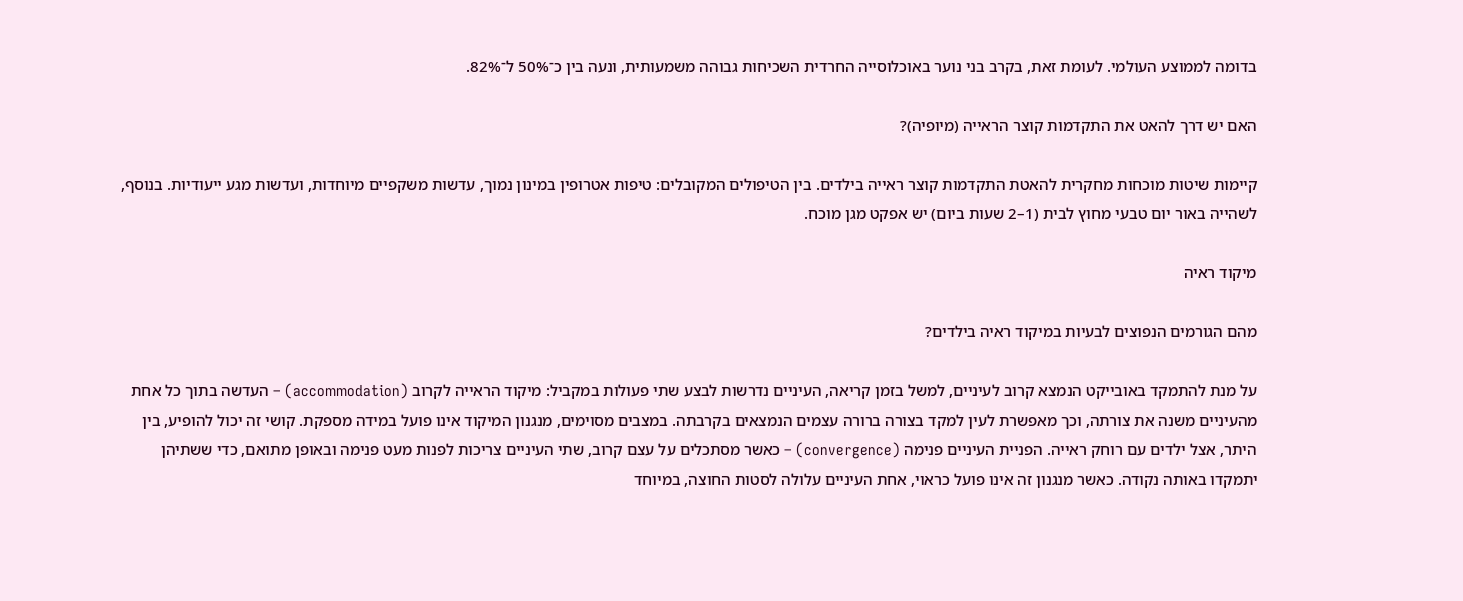בדומה לממוצע העולמי. לעומת זאת, בקרב בני נוער באוכלוסייה החרדית השכיחות גבוהה משמעותית, ונעה בין כ־50% ל־82%.

האם יש דרך להאט את התקדמות קוצר הראייה (מיופיה)?

קיימות שיטות מוכחות מחקרית להאטת התקדמות קוצר ראייה בילדים. בין הטיפולים המקובלים: טיפות אטרופין במינון נמוך, עדשות משקפיים מיוחדות, ועדשות מגע ייעודיות. בנוסף, לשהייה באור יום טבעי מחוץ לבית (1–2 שעות ביום) יש אפקט מגן מוכח.

מיקוד ראיה

מהם הגורמים הנפוצים לבעיות במיקוד ראיה בילדים?

על מנת להתמקד באובייקט הנמצא קרוב לעיניים, למשל בזמן קריאה, העיניים נדרשות לבצע שתי פעולות במקביל: מיקוד הראייה לקרוב (accommodation) – העדשה בתוך כל אחת מהעיניים משנה את צורתה, וכך מאפשרת לעין למקד בצורה ברורה עצמים הנמצאים בקרבתה. במצבים מסוימים, מנגנון המיקוד אינו פועל במידה מספקת. קושי זה יכול להופיע, בין היתר, אצל ילדים עם רוחק ראייה. הפניית העיניים פנימה (convergence) – כאשר מסתכלים על עצם קרוב, שתי העיניים צריכות לפנות מעט פנימה ובאופן מתואם, כדי ששתיהן יתמקדו באותה נקודה. כאשר מנגנון זה אינו פועל כראוי, אחת העיניים עלולה לסטות החוצה, במיוחד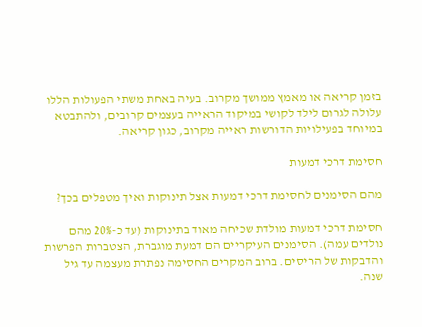בזמן קריאה או מאמץ ממושך מקרוב. בעיה באחת משתי הפעולות הללו עלולה לגרום לילד לקושי במיקוד הראייה בעצמים קרובים, ולהתבטא במיוחד בפעילויות הדורשות ראייה מקרוב, כגון קריאה.

חסימת דרכי דמעות

מהם הסימנים לחסימת דרכי דמעות אצל תינוקות ואיך מטפלים בכך?

חסימת דרכי דמעות מולדת שכיחה מאוד בתינוקות (עד כ-20% מהם נולדים עמה). הסימנים העיקריים הם דמעת מוגברת, הצטברות הפרשות והדבקות של הריסים. ברוב המקרים החסימה נפתרת מעצמה עד גיל שנה.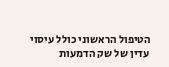הטיפול הראשוני כולל עיסוי עדין של שק הדמעות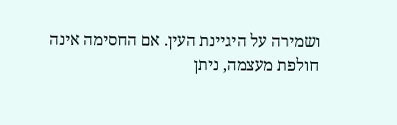ושמירה על היגיינת העין. אם החסימה אינה חולפת מעצמה, ניתן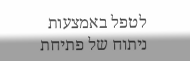לטפל באמצעות ניתוח של פתיחת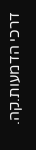דרכי הדמעות.קה.